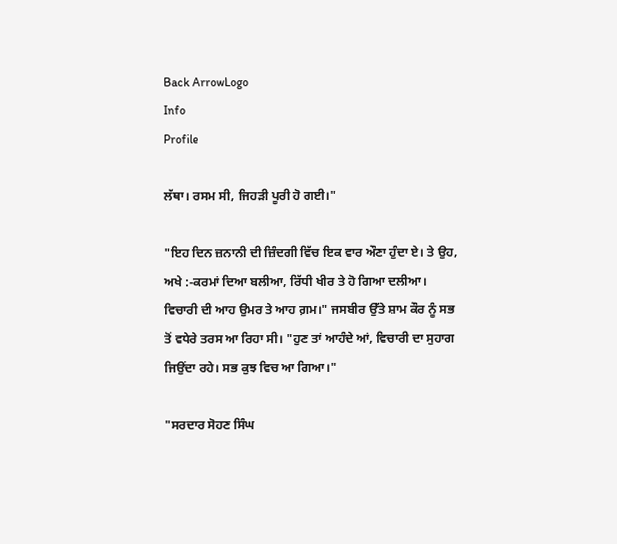Back ArrowLogo
Info
Profile

ਲੱਥਾ। ਰਸਮ ਸੀ, ਜਿਹੜੀ ਪੂਰੀ ਹੋ ਗਈ।"

"ਇਹ ਦਿਨ ਜ਼ਨਾਨੀ ਦੀ ਜ਼ਿੰਦਗੀ ਵਿੱਚ ਇਕ ਵਾਰ ਔਣਾ ਹੁੰਦਾ ਏ। ਤੇ ਉਹ, ਅਖੇ :-ਕਰਮਾਂ ਦਿਆ ਬਲੀਆ, ਰਿੱਧੀ ਖੀਰ ਤੇ ਹੋ ਗਿਆ ਦਲੀਆ। ਵਿਚਾਰੀ ਦੀ ਆਹ ਉਮਰ ਤੇ ਆਹ ਗ਼ਮ।" ਜਸਬੀਰ ਉੱਤੇ ਸ਼ਾਮ ਕੌਰ ਨੂੰ ਸਭ ਤੋਂ ਵਧੇਰੇ ਤਰਸ ਆ ਰਿਹਾ ਸੀ। "ਹੁਣ ਤਾਂ ਆਹੰਦੇ ਆਂ, ਵਿਚਾਰੀ ਦਾ ਸੁਹਾਗ ਜਿਉਂਦਾ ਰਹੇ। ਸਭ ਕੁਝ ਵਿਚ ਆ ਗਿਆ।"

"ਸਰਦਾਰ ਸੋਹਣ ਸਿੰਘ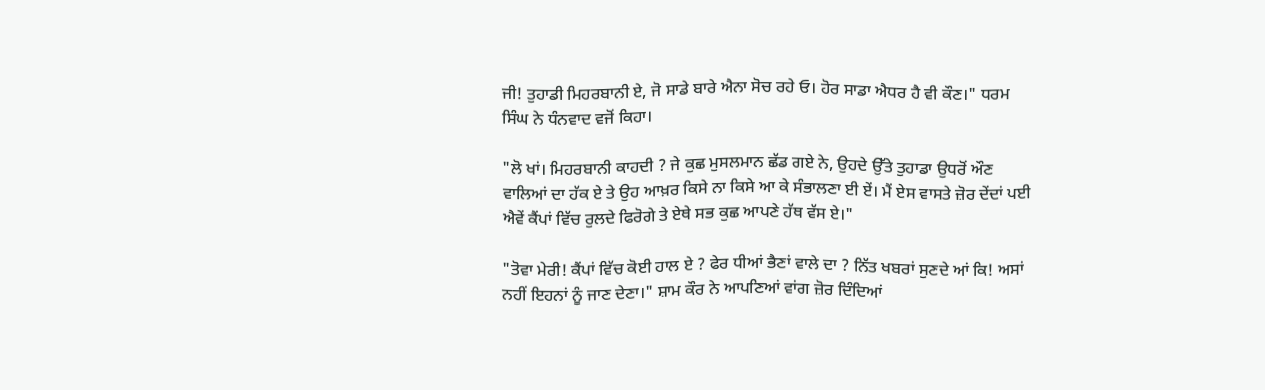ਜੀ! ਤੁਹਾਡੀ ਮਿਹਰਬਾਨੀ ਏ, ਜੋ ਸਾਡੇ ਬਾਰੇ ਐਨਾ ਸੋਚ ਰਹੇ ਓ। ਹੋਰ ਸਾਡਾ ਐਧਰ ਹੈ ਵੀ ਕੌਣ।" ਧਰਮ ਸਿੰਘ ਨੇ ਧੰਨਵਾਦ ਵਜੋਂ ਕਿਹਾ।

"ਲੋ ਖਾਂ। ਮਿਹਰਬਾਨੀ ਕਾਹਦੀ ? ਜੇ ਕੁਛ ਮੁਸਲਮਾਨ ਛੱਡ ਗਏ ਨੇ, ਉਹਦੇ ਉੱਤੇ ਤੁਹਾਡਾ ਉਧਰੋਂ ਔਣ ਵਾਲਿਆਂ ਦਾ ਹੱਕ ਏ ਤੇ ਉਹ ਆਖ਼ਰ ਕਿਸੇ ਨਾ ਕਿਸੇ ਆ ਕੇ ਸੰਭਾਲਣਾ ਈ ਏਂ। ਮੈਂ ਏਸ ਵਾਸਤੇ ਜ਼ੋਰ ਦੇਂਦਾਂ ਪਈ ਐਵੇਂ ਕੈਂਪਾਂ ਵਿੱਚ ਰੁਲਦੇ ਫਿਰੋਗੇ ਤੇ ਏਥੇ ਸਭ ਕੁਛ ਆਪਣੇ ਹੱਥ ਵੱਸ ਏ।"

"ਤੋਵਾ ਮੇਰੀ! ਕੈਂਪਾਂ ਵਿੱਚ ਕੋਈ ਹਾਲ ਏ ? ਫੇਰ ਧੀਆਂ ਭੈਣਾਂ ਵਾਲੇ ਦਾ ? ਨਿੱਤ ਖਬਰਾਂ ਸੁਣਦੇ ਆਂ ਕਿ! ਅਸਾਂ ਨਹੀਂ ਇਹਨਾਂ ਨੂੰ ਜਾਣ ਦੇਣਾ।" ਸ਼ਾਮ ਕੌਰ ਨੇ ਆਪਣਿਆਂ ਵਾਂਗ ਜ਼ੋਰ ਦਿੰਦਿਆਂ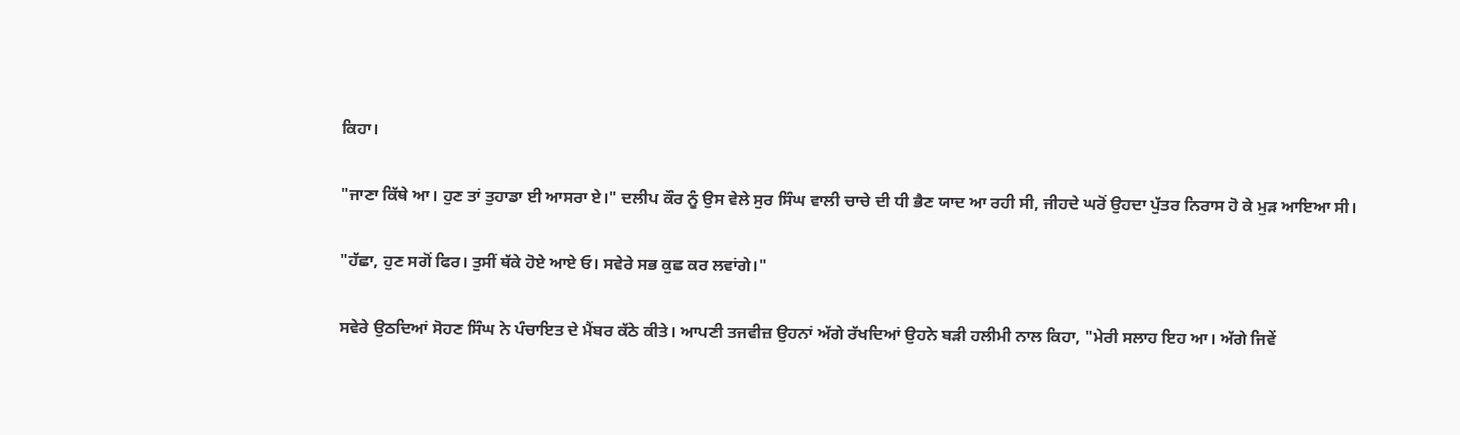ਕਿਹਾ।

"ਜਾਣਾ ਕਿੱਥੇ ਆ। ਹੁਣ ਤਾਂ ਤੁਹਾਡਾ ਈ ਆਸਰਾ ਏ।" ਦਲੀਪ ਕੌਰ ਨੂੰ ਉਸ ਵੇਲੇ ਸੁਰ ਸਿੰਘ ਵਾਲੀ ਚਾਚੇ ਦੀ ਧੀ ਭੈਣ ਯਾਦ ਆ ਰਹੀ ਸੀ, ਜੀਹਦੇ ਘਰੋਂ ਉਹਦਾ ਪੁੱਤਰ ਨਿਰਾਸ ਹੋ ਕੇ ਮੁੜ ਆਇਆ ਸੀ।

"ਹੱਛਾ, ਹੁਣ ਸਗੋਂ ਫਿਰ। ਤੁਸੀਂ ਥੱਕੇ ਹੋਏ ਆਏ ਓ। ਸਵੇਰੇ ਸਭ ਕੁਛ ਕਰ ਲਵਾਂਗੇ।"

ਸਵੇਰੇ ਉਠਦਿਆਂ ਸੋਹਣ ਸਿੰਘ ਨੇ ਪੰਚਾਇਤ ਦੇ ਮੈਂਬਰ ਕੱਠੇ ਕੀਤੇ। ਆਪਣੀ ਤਜਵੀਜ਼ ਉਹਨਾਂ ਅੱਗੇ ਰੱਖਦਿਆਂ ਉਹਨੇ ਬੜੀ ਹਲੀਮੀ ਨਾਲ ਕਿਹਾ, "ਮੇਰੀ ਸਲਾਹ ਇਹ ਆ। ਅੱਗੇ ਜਿਵੇਂ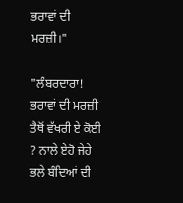ਭਰਾਵਾਂ ਦੀ ਮਰਜ਼ੀ।"

"ਲੰਬਰਦਾਰਾ! ਭਰਾਵਾਂ ਦੀ ਮਰਜ਼ੀ ਤੈਥੋਂ ਵੱਖਰੀ ਏ ਕੋਈ ? ਨਾਲੇ ਏਹੋ ਜੇਹੇ ਭਲੇ ਬੰਦਿਆਂ ਦੀ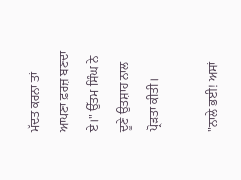ਮੱਦਤ ਕਰਨਾ ਤਾਂ ਆਪਣਾ ਫ਼ਰਜ਼ ਬਣਦਾ ਏ।" ਉੱਤਮ ਸਿੰਘ ਨੇ ਦੂਣੇ ਉਤਸ਼ਾਹ ਨਾਲ ਪ੍ਰੋੜਤਾ ਕੀਤੀ।

"ਨਾਲੇ ਭਈ! ਅਸਾਂ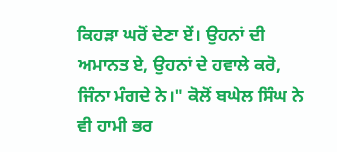ਕਿਹੜਾ ਘਰੋਂ ਦੇਣਾ ਏਂ। ਉਹਨਾਂ ਦੀ ਅਮਾਨਤ ਏ, ਉਹਨਾਂ ਦੇ ਹਵਾਲੇ ਕਰੋ, ਜਿੰਨਾ ਮੰਗਦੇ ਨੇ।" ਕੋਲੋਂ ਬਘੇਲ ਸਿੰਘ ਨੇ ਵੀ ਹਾਮੀ ਭਰ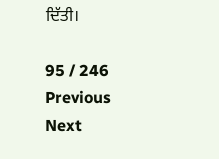ਦਿੱਤੀ।

95 / 246
Previous
Next